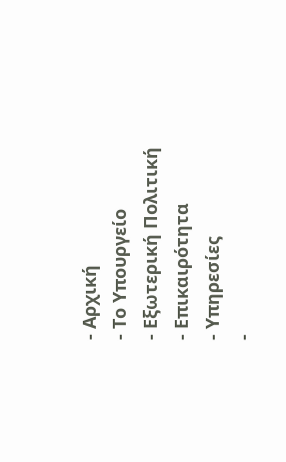- Αρχική
- Το Υπουργείο
- Εξωτερική Πολιτική
- Επικαιρότητα
- Υπηρεσίες
-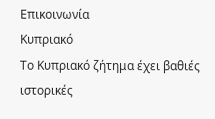Επικοινωνία
Κυπριακό
Το Κυπριακό ζήτημα έχει βαθιές ιστορικές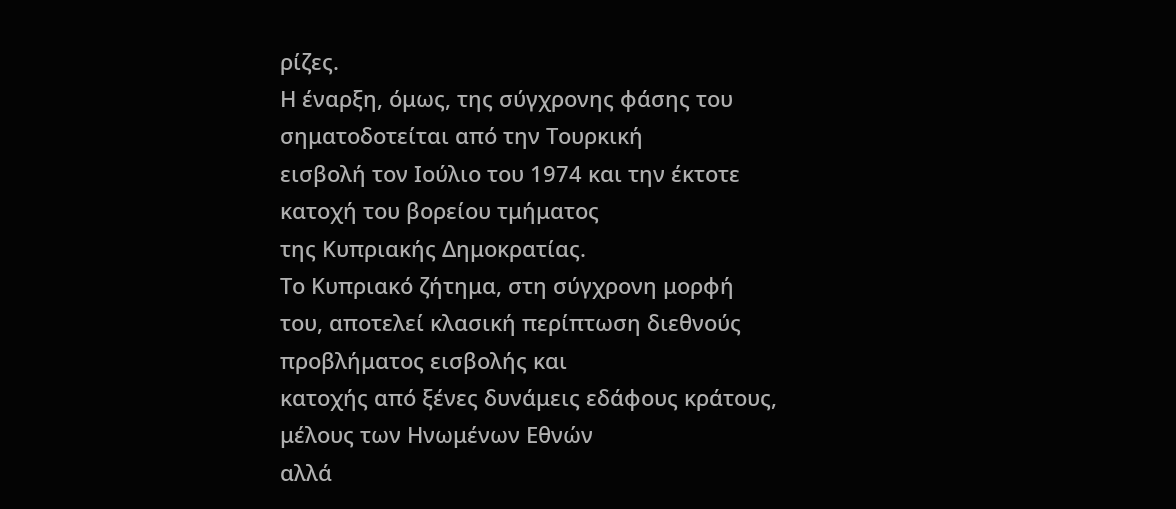ρίζες.
Η έναρξη, όμως, της σύγχρονης φάσης του σηματοδοτείται από την Τουρκική
εισβολή τον Ιούλιο του 1974 και την έκτοτε κατοχή του βορείου τμήματος
της Κυπριακής Δημοκρατίας.
Το Κυπριακό ζήτημα, στη σύγχρονη μορφή
του, αποτελεί κλασική περίπτωση διεθνούς προβλήματος εισβολής και
κατοχής από ξένες δυνάμεις εδάφους κράτους, μέλους των Ηνωμένων Εθνών
αλλά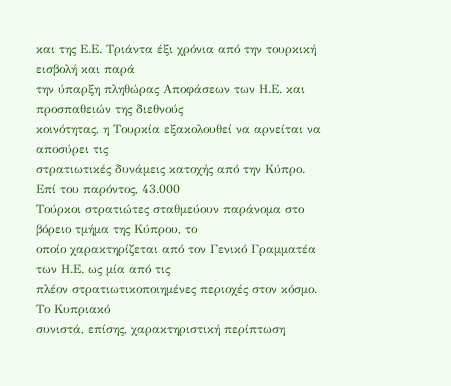και της Ε.Ε. Τριάντα έξι χρόνια από την τουρκική εισβολή και παρά
την ύπαρξη πληθώρας Αποφάσεων των Η.Ε. και προσπαθειών της διεθνούς
κοινότητας, η Τουρκία εξακολουθεί να αρνείται να αποσύρει τις
στρατιωτικές δυνάμεις κατοχής από την Κύπρο. Επί του παρόντος, 43.000
Τούρκοι στρατιώτες σταθμεύουν παράνομα στο βόρειο τμήμα της Κύπρου, το
οποίο χαρακτηρίζεται από τον Γενικό Γραμματέα των Η.Ε. ως μία από τις
πλέον στρατιωτικοποιημένες περιοχές στον κόσμο.
Το Κυπριακό
συνιστά, επίσης, χαρακτηριστική περίπτωση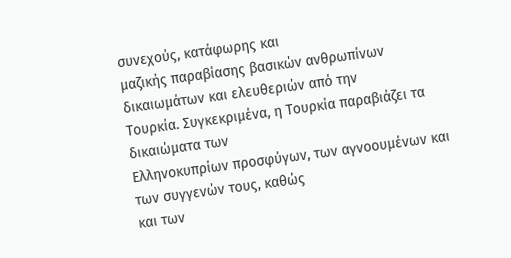συνεχούς, κατάφωρης και
μαζικής παραβίασης βασικών ανθρωπίνων δικαιωμάτων και ελευθεριών από την
Τουρκία. Συγκεκριμένα, η Τουρκία παραβιάζει τα δικαιώματα των
Ελληνοκυπρίων προσφύγων, των αγνοουμένων και των συγγενών τους, καθώς
και των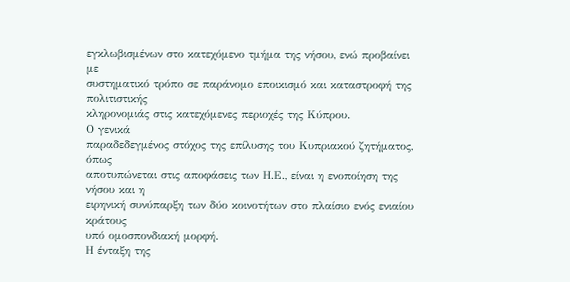εγκλωβισμένων στο κατεχόμενο τμήμα της νήσου, ενώ προβαίνει με
συστηματικό τρόπο σε παράνομο εποικισμό και καταστροφή της πολιτιστικής
κληρονομιάς στις κατεχόμενες περιοχές της Κύπρου.
Ο γενικά
παραδεδεγμένος στόχος της επίλυσης του Κυπριακού ζητήματος, όπως
αποτυπώνεται στις αποφάσεις των Η.Ε., είναι η ενοποίηση της νήσου και η
ειρηνική συνύπαρξη των δύο κοινοτήτων στο πλαίσιο ενός ενιαίου κράτους
υπό ομοσπονδιακή μορφή.
Η ένταξη της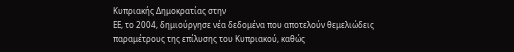Κυπριακής Δημοκρατίας στην
ΕΕ, το 2004, δημιούργησε νέα δεδομένα που αποτελούν θεμελιώδεις
παραμέτρους της επίλυσης του Κυπριακού, καθώς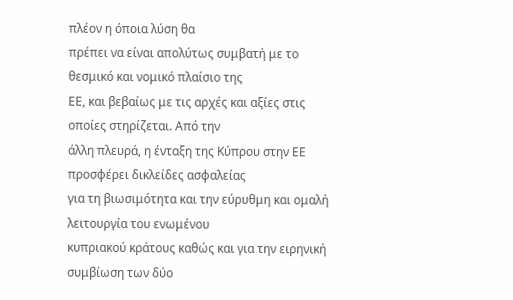πλέον η όποια λύση θα
πρέπει να είναι απολύτως συμβατή με το θεσμικό και νομικό πλαίσιο της
ΕΕ, και βεβαίως με τις αρχές και αξίες στις οποίες στηρίζεται. Από την
άλλη πλευρά, η ένταξη της Κύπρου στην ΕΕ προσφέρει δικλείδες ασφαλείας
για τη βιωσιμότητα και την εύρυθμη και ομαλή λειτουργία του ενωμένου
κυπριακού κράτους καθώς και για την ειρηνική συμβίωση των δύο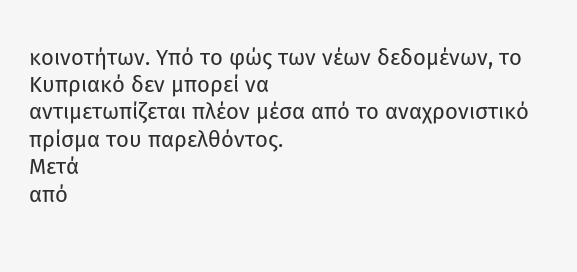κοινοτήτων. Υπό το φώς των νέων δεδομένων, το Κυπριακό δεν μπορεί να
αντιμετωπίζεται πλέον μέσα από το αναχρονιστικό πρίσμα του παρελθόντος.
Μετά
από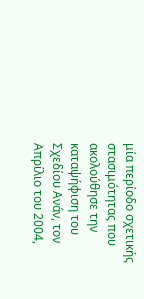μία περίοδο σχετικής στασιμότητας που ακολούθησε την καταψήφιση του
Σχεδίου Ανάν, τον Απρίλιο του 2004,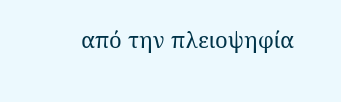από την πλειοψηφία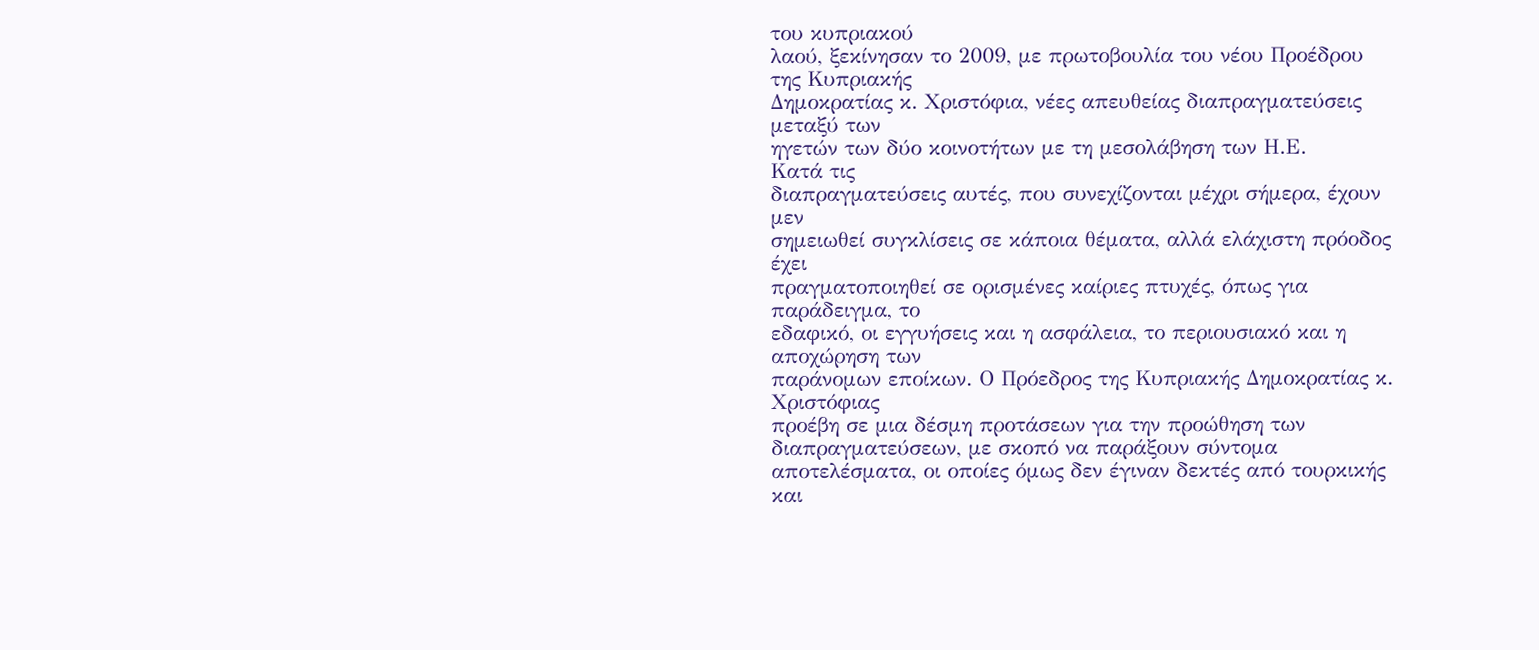του κυπριακού
λαού, ξεκίνησαν το 2009, με πρωτοβουλία του νέου Προέδρου της Κυπριακής
Δημοκρατίας κ. Χριστόφια, νέες απευθείας διαπραγματεύσεις μεταξύ των
ηγετών των δύο κοινοτήτων με τη μεσολάβηση των Η.Ε.
Κατά τις
διαπραγματεύσεις αυτές, που συνεχίζονται μέχρι σήμερα, έχουν μεν
σημειωθεί συγκλίσεις σε κάποια θέματα, αλλά ελάχιστη πρόοδος έχει
πραγματοποιηθεί σε ορισμένες καίριες πτυχές, όπως για παράδειγμα, το
εδαφικό, οι εγγυήσεις και η ασφάλεια, το περιουσιακό και η αποχώρηση των
παράνομων εποίκων. Ο Πρόεδρος της Κυπριακής Δημοκρατίας κ. Χριστόφιας
προέβη σε μια δέσμη προτάσεων για την προώθηση των διαπραγματεύσεων, με σκοπό να παράξουν σύντομα
αποτελέσματα, οι οποίες όμως δεν έγιναν δεκτές από τουρκικής και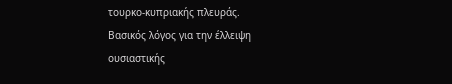τουρκο-κυπριακής πλευράς.
Βασικός λόγος για την έλλειψη
ουσιαστικής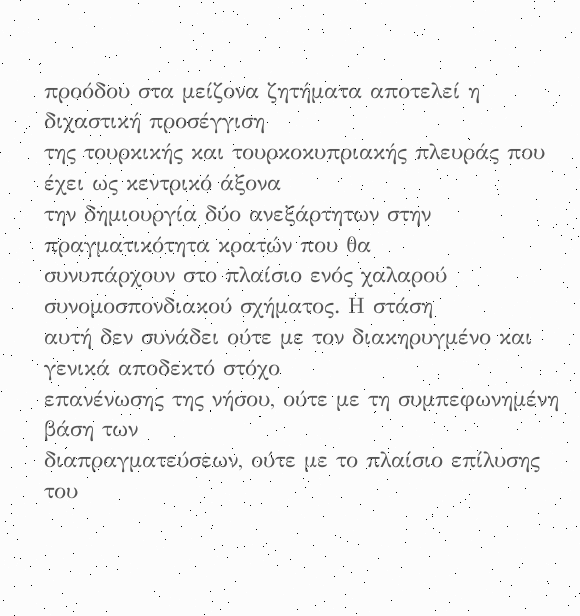προόδου στα μείζονα ζητήματα αποτελεί η διχαστική προσέγγιση
της τουρκικής και τουρκοκυπριακής πλευράς που έχει ως κεντρικό άξονα
την δημιουργία δύο ανεξάρτητων στην πραγματικότητα κρατών που θα
συνυπάρχουν στο πλαίσιο ενός χαλαρού συνομοσπονδιακού σχήματος. Η στάση
αυτή δεν συνάδει ούτε με τον διακηρυγμένο και γενικά αποδεκτό στόχο
επανένωσης της νήσου, ούτε με τη συμπεφωνημένη βάση των
διαπραγματεύσεων, ούτε με το πλαίσιο επίλυσης του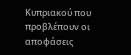Κυπριακού που
προβλέπουν οι αποφάσεις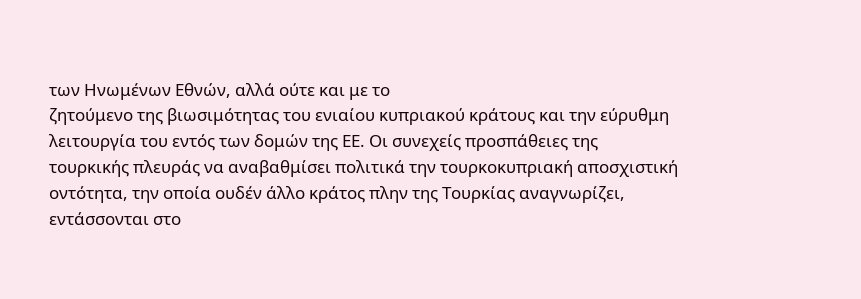των Ηνωμένων Εθνών, αλλά ούτε και με το
ζητούμενο της βιωσιμότητας του ενιαίου κυπριακού κράτους και την εύρυθμη
λειτουργία του εντός των δομών της ΕΕ. Οι συνεχείς προσπάθειες της
τουρκικής πλευράς να αναβαθμίσει πολιτικά την τουρκοκυπριακή αποσχιστική
οντότητα, την οποία ουδέν άλλο κράτος πλην της Τουρκίας αναγνωρίζει,
εντάσσονται στο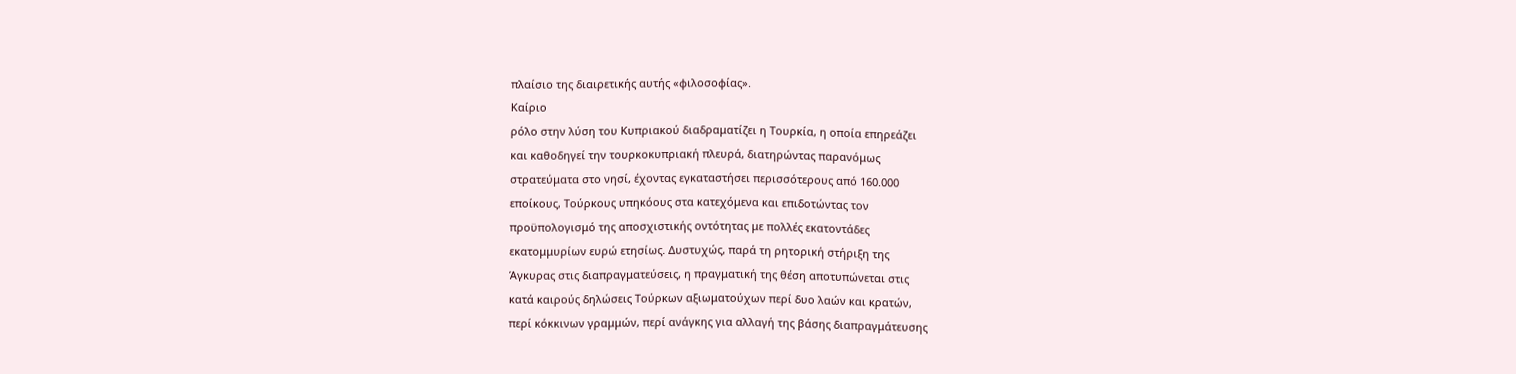πλαίσιο της διαιρετικής αυτής «φιλοσοφίας».
Καίριο
ρόλο στην λύση του Κυπριακού διαδραματίζει η Τουρκία, η οποία επηρεάζει
και καθοδηγεί την τουρκοκυπριακή πλευρά, διατηρώντας παρανόμως
στρατεύματα στο νησί, έχοντας εγκαταστήσει περισσότερους από 160.000
εποίκους, Τούρκους υπηκόους στα κατεχόμενα και επιδοτώντας τον
προϋπολογισμό της αποσχιστικής οντότητας με πολλές εκατοντάδες
εκατομμυρίων ευρώ ετησίως. Δυστυχώς, παρά τη ρητορική στήριξη της
Άγκυρας στις διαπραγματεύσεις, η πραγματική της θέση αποτυπώνεται στις
κατά καιρούς δηλώσεις Τούρκων αξιωματούχων περί δυο λαών και κρατών,
περί κόκκινων γραμμών, περί ανάγκης για αλλαγή της βάσης διαπραγμάτευσης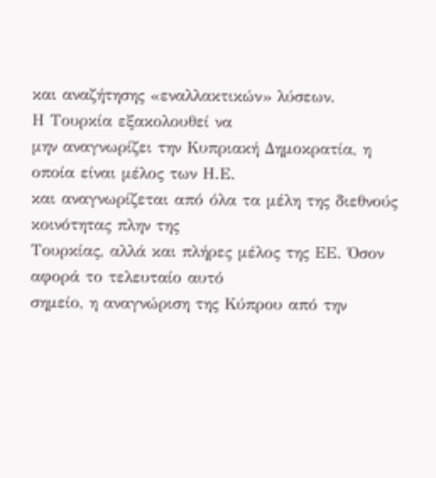και αναζήτησης «εναλλακτικών» λύσεων.
Η Τουρκία εξακολουθεί να
μην αναγνωρίζει την Κυπριακή Δημοκρατία, η οποία είναι μέλος των Η.Ε.
και αναγνωρίζεται από όλα τα μέλη της διεθνούς κοινότητας πλην της
Τουρκίας, αλλά και πλήρες μέλος της ΕΕ. Όσον αφορά το τελευταίο αυτό
σημείο, η αναγνώριση της Κύπρου από την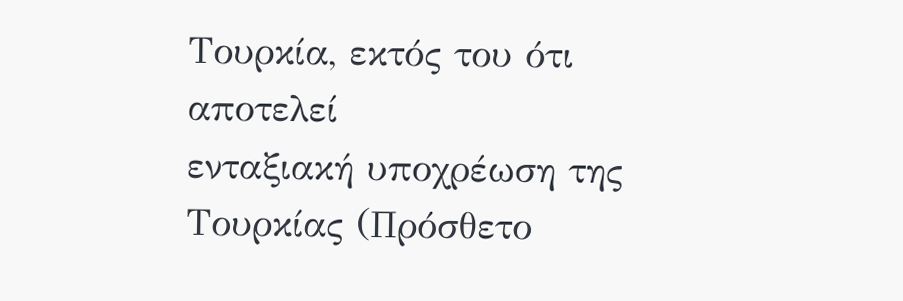Τουρκία, εκτός του ότι αποτελεί
ενταξιακή υποχρέωση της Τουρκίας (Πρόσθετο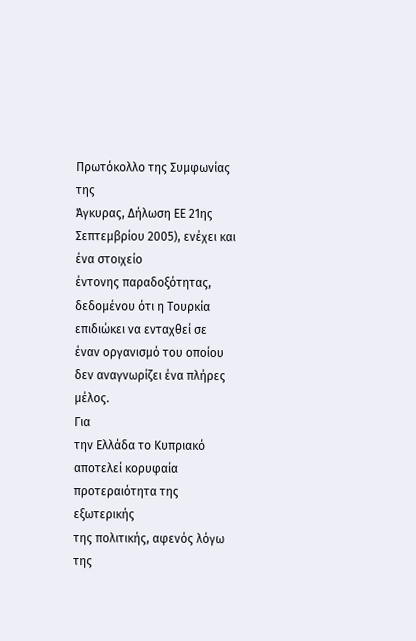Πρωτόκολλο της Συμφωνίας της
Άγκυρας, Δήλωση ΕΕ 21ης Σεπτεμβρίου 2005), ενέχει και ένα στοιχείο
έντονης παραδοξότητας, δεδομένου ότι η Τουρκία επιδιώκει να ενταχθεί σε
έναν οργανισμό του οποίου δεν αναγνωρίζει ένα πλήρες μέλος.
Για
την Ελλάδα το Κυπριακό αποτελεί κορυφαία προτεραιότητα της εξωτερικής
της πολιτικής, αφενός λόγω της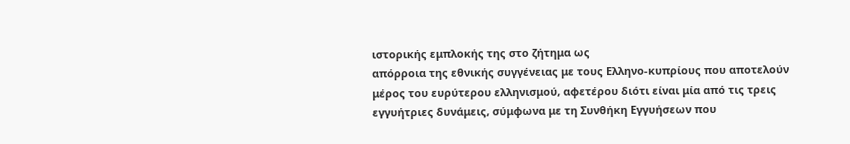ιστορικής εμπλοκής της στο ζήτημα ως
απόρροια της εθνικής συγγένειας με τους Ελληνο-κυπρίους που αποτελούν
μέρος του ευρύτερου ελληνισμού, αφετέρου διότι είναι μία από τις τρεις
εγγυήτριες δυνάμεις, σύμφωνα με τη Συνθήκη Εγγυήσεων που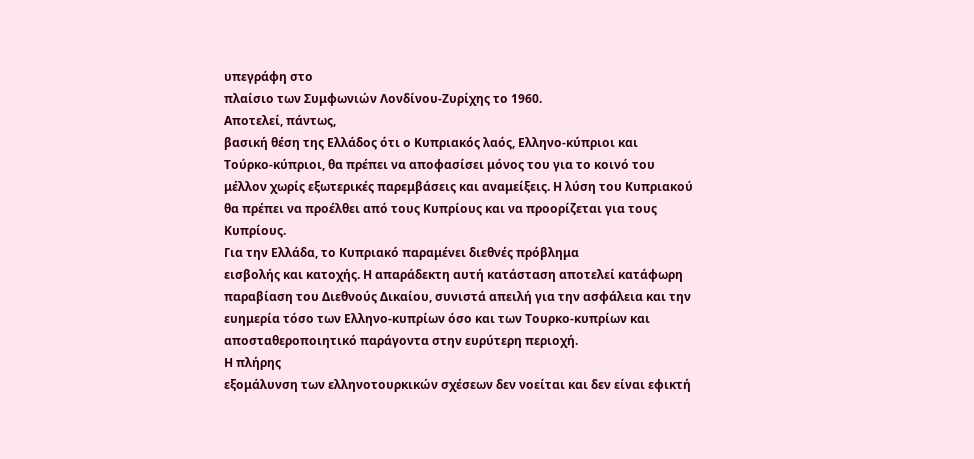υπεγράφη στο
πλαίσιο των Συμφωνιών Λονδίνου-Ζυρίχης το 1960.
Αποτελεί, πάντως,
βασική θέση της Ελλάδος ότι ο Κυπριακός λαός, Ελληνο-κύπριοι και
Τούρκο-κύπριοι, θα πρέπει να αποφασίσει μόνος του για το κοινό του
μέλλον χωρίς εξωτερικές παρεμβάσεις και αναμείξεις. Η λύση του Κυπριακού
θα πρέπει να προέλθει από τους Κυπρίους και να προορίζεται για τους
Κυπρίους.
Για την Ελλάδα, το Κυπριακό παραμένει διεθνές πρόβλημα
εισβολής και κατοχής. Η απαράδεκτη αυτή κατάσταση αποτελεί κατάφωρη
παραβίαση του Διεθνούς Δικαίου, συνιστά απειλή για την ασφάλεια και την
ευημερία τόσο των Ελληνο-κυπρίων όσο και των Τουρκο-κυπρίων και
αποσταθεροποιητικό παράγοντα στην ευρύτερη περιοχή.
Η πλήρης
εξομάλυνση των ελληνοτουρκικών σχέσεων δεν νοείται και δεν είναι εφικτή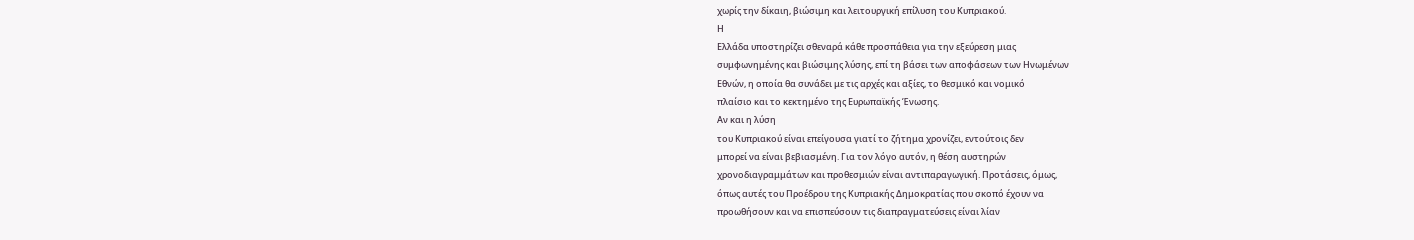χωρίς την δίκαιη, βιώσιμη και λειτουργική επίλυση του Κυπριακού.
Η
Ελλάδα υποστηρίζει σθεναρά κάθε προσπάθεια για την εξεύρεση μιας
συμφωνημένης και βιώσιμης λύσης, επί τη βάσει των αποφάσεων των Ηνωμένων
Εθνών, η οποία θα συνάδει με τις αρχές και αξίες, το θεσμικό και νομικό
πλαίσιο και το κεκτημένο της Ευρωπαϊκής Ένωσης.
Αν και η λύση
του Κυπριακού είναι επείγουσα γιατί το ζήτημα χρονίζει, εντούτοις δεν
μπορεί να είναι βεβιασμένη. Για τον λόγο αυτόν, η θέση αυστηρών
χρονοδιαγραμμάτων και προθεσμιών είναι αντιπαραγωγική. Προτάσεις, όμως,
όπως αυτές του Προέδρου της Κυπριακής Δημοκρατίας που σκοπό έχουν να
προωθήσουν και να επισπεύσουν τις διαπραγματεύσεις είναι λίαν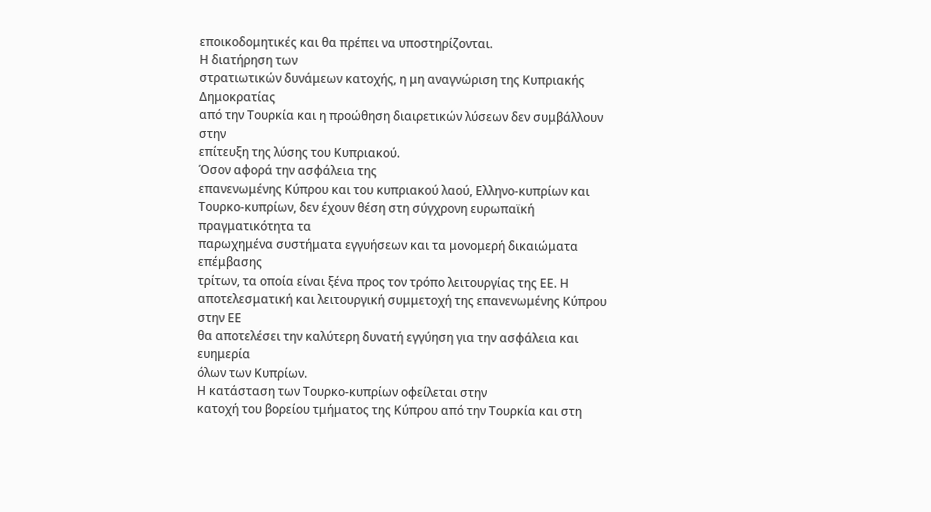εποικοδομητικές και θα πρέπει να υποστηρίζονται.
Η διατήρηση των
στρατιωτικών δυνάμεων κατοχής, η μη αναγνώριση της Κυπριακής Δημοκρατίας
από την Τουρκία και η προώθηση διαιρετικών λύσεων δεν συμβάλλουν στην
επίτευξη της λύσης του Κυπριακού.
Όσον αφορά την ασφάλεια της
επανενωμένης Κύπρου και του κυπριακού λαού, Ελληνο-κυπρίων και
Τουρκο-κυπρίων, δεν έχουν θέση στη σύγχρονη ευρωπαϊκή πραγματικότητα τα
παρωχημένα συστήματα εγγυήσεων και τα μονομερή δικαιώματα επέμβασης
τρίτων, τα οποία είναι ξένα προς τον τρόπο λειτουργίας της ΕΕ. Η
αποτελεσματική και λειτουργική συμμετοχή της επανενωμένης Κύπρου στην ΕΕ
θα αποτελέσει την καλύτερη δυνατή εγγύηση για την ασφάλεια και ευημερία
όλων των Κυπρίων.
Η κατάσταση των Τουρκο-κυπρίων οφείλεται στην
κατοχή του βορείου τμήματος της Κύπρου από την Τουρκία και στη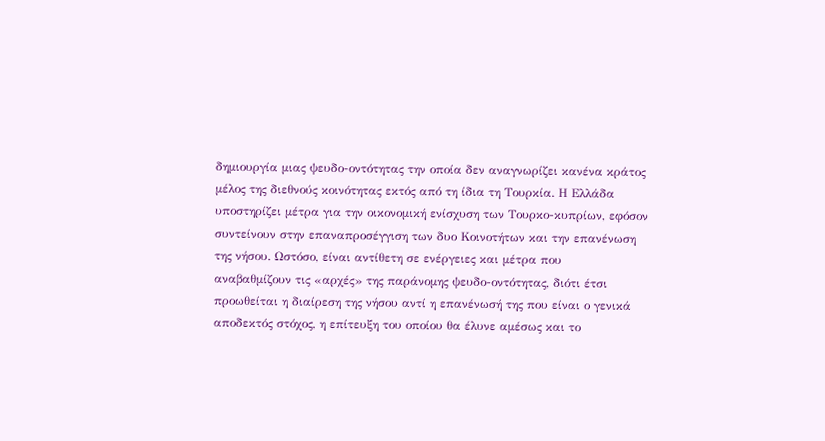δημιουργία μιας ψευδο-οντότητας την οποία δεν αναγνωρίζει κανένα κράτος
μέλος της διεθνούς κοινότητας εκτός από τη ίδια τη Τουρκία. Η Ελλάδα
υποστηρίζει μέτρα για την οικονομική ενίσχυση των Τουρκο-κυπρίων, εφόσον
συντείνουν στην επαναπροσέγγιση των δυο Κοινοτήτων και την επανένωση
της νήσου. Ωστόσο, είναι αντίθετη σε ενέργειες και μέτρα που
αναβαθμίζουν τις «αρχές» της παράνομης ψευδο-οντότητας, διότι έτσι
προωθείται η διαίρεση της νήσου αντί η επανένωσή της που είναι ο γενικά
αποδεκτός στόχος, η επίτευξη του οποίου θα έλυνε αμέσως και το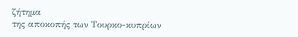ζήτημα
της αποκοπής των Τουρκο-κυπρίων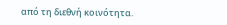από τη διεθνή κοινότητα.